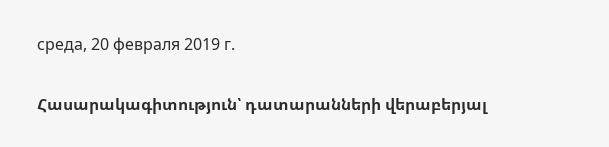среда, 20 февраля 2019 г.

Հասարակագիտություն՝ դատարանների վերաբերյալ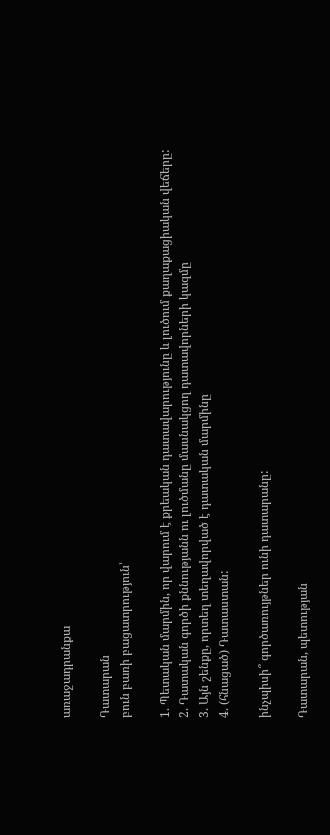առաջադրանքա

Դատարան
բուն բառի բացատրություն՝

1. Պետական մարմին, որ վարում է քրեական դատավարությունը և լուծում քաղաքացիական վեճերը:
2. Դատական գործի քննությանն ու լուծմանը մասնակցող դատավորների կազմը
3. Այն շենքը, որտեղ տեղավորված է դատական մարմինը
4. (հնացած) Դատաստան:

ինչպիսի՞ գործառույթներ ունի դատարանը:

Դատարան, պետության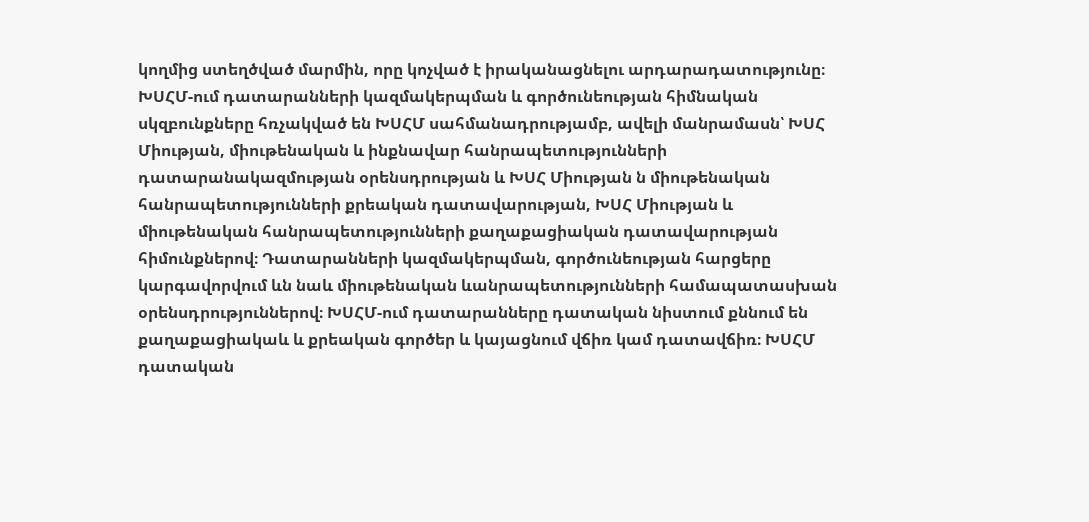կողմից ստեղծված մարմին, որը կոչված է իրականացնելու արդարադատությունը։ ԽՍՀՄ-ում դատարանների կազմակերպման և գործունեության հիմնական սկզբունքները հռչակված են ԽՍՀՄ սահմանադրությամբ, ավելի մանրամասն՝ ԽՍՀ Միության, միութենական և ինքնավար հանրապետությունների դատարանակազմության օրենսդրության և ԽՍՀ Միության ն միութենական հանրապետությունների քրեական դատավարության, ԽՍՀ Միության և միութենական հանրապետությունների քաղաքացիական դատավարության հիմունքներով։ Դատարանների կազմակերպման, գործունեության հարցերը կարգավորվում ևն նաև միութենական ևանրապետությունների համապատասխան օրենսդրություններով։ ԽՍՀՄ-ում դատարանները դատական նիստում քննում են քաղաքացիակաև և քրեական գործեր և կայացնում վճիռ կամ դատավճիռ։ ԽՍՀՄ դատական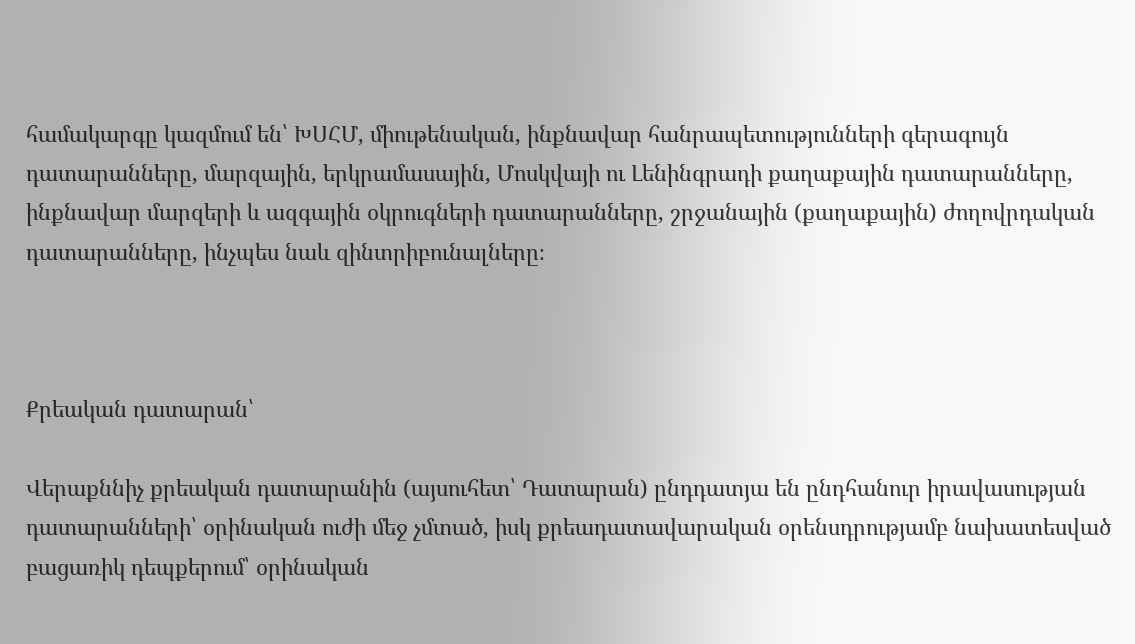համակարգը կազմում են՝ ԽՍՀՄ, միութենական, ինքնավար հանրապետությունների գերագույն դատարանները, մարզային, երկրամասային, Մոսկվայի ու Լենինգրադի քաղաքային դատարանները, ինքնավար մարզերի և ազգային օկրուգների դատարանները, շրջանային (քաղաքային) ժողովրդական դատարանները, ինչպես նաև զինտրիբունալները։



Քրեական դատարան՝

Վերաքննիչ քրեական դատարանին (այսուհետ՝ Դատարան) ընդդատյա են ընդհանուր իրավասության դատարանների՝ օրինական ուժի մեջ չմտած, իսկ քրեադատավարական օրենսդրությամբ նախատեսված բացառիկ դեպքերում՝ օրինական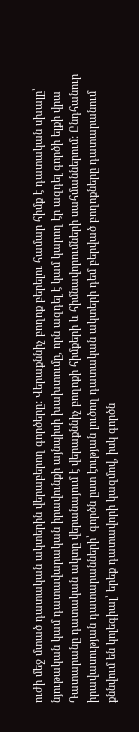ուժի մեջ մտած դատական ակտերին վերաբերող գործերը: Վերաքննիչ բողոք բերելու համար հիմք է դատական սխալը՝ նյութական կամ դատավարական իրավունքի այնպիսի խախտումը, որն ազդել է կամ կարող էր ազդել գործի ելքի վրա
Դատարանը դատական ակտը վերանայում է վերաքննիչ բողոքի հիմքերի և հիմնավորումների սահմաններում: Ընդհանուր իրավասության դատարանների՝ գործն ըստ էության լուծող դատական ակտերի դեմ բերված բողոքները դատարանում քննվում են կոլեգիալ՝ երեք դատավորի կազմով, իսկ գործն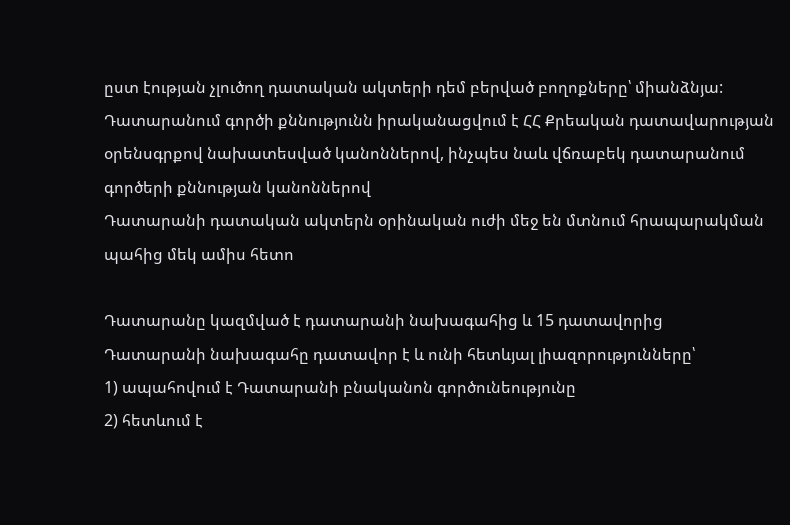ըստ էության չլուծող դատական ակտերի դեմ բերված բողոքները՝ միանձնյա: Դատարանում գործի քննությունն իրականացվում է ՀՀ Քրեական դատավարության օրենսգրքով նախատեսված կանոններով, ինչպես նաև վճռաբեկ դատարանում գործերի քննության կանոններով
Դատարանի դատական ակտերն օրինական ուժի մեջ են մտնում հրապարակման պահից մեկ ամիս հետո

Դատարանը կազմված է դատարանի նախագահից և 15 դատավորից
Դատարանի նախագահը դատավոր է և ունի հետևյալ լիազորությունները՝
1) ապահովում է Դատարանի բնականոն գործունեությունը
2) հետևում է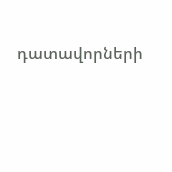դատավորների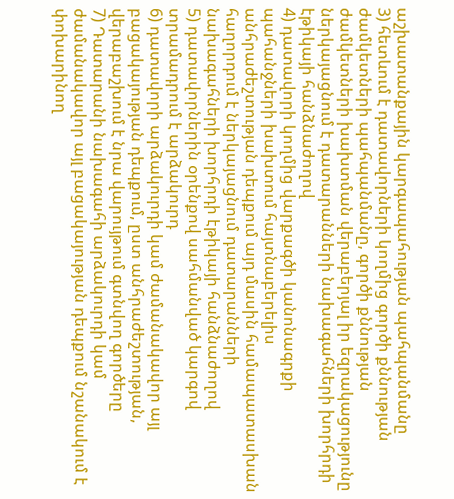աշխատանքային կարգապահության պահպանմանը
3) հետևում է դատավորների կողմից գործի քննության ժամկետների պահպանմանը, գործի քննության ժամկետների խախտման վերաբերյալ իր եզրակացությունը ներկայացնում է դատարանների նախագահների խորհրդի էթիկայի հանձնաժողով
4) դատավորի կողմից վարքագծի կանոնագրքի պահանջների խախտում հայտնաբերելիս անհրաժեշտության դեպքում այդ մասին համապատասխան հաղորդում է ներկայացնում դատարանների նախագահների խորհրդի էթիկայի հանձնաժողով
5) դատավորներին օրենքով սահմանված կարգով տրամադրում է արձակուրդ
6) դատավորի արձակուրդի կամ ժամանակավոր այլ բացակայության դեպքում, ըստ անհրաժեշտության, վերաբաշխում է նրա վարույթում գտնվող գործերը
7) Դատարանի նախագահի արձակուրդի կամ ժամանակավոր այլ բացակայության դեպքում նշանակում է փոխարինող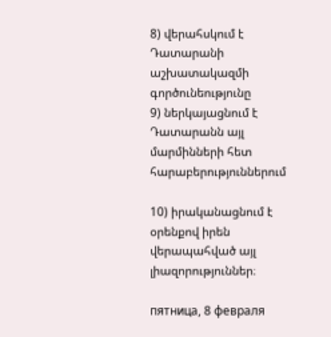8) վերահսկում է Դատարանի աշխատակազմի գործունեությունը
9) ներկայացնում է Դատարանն այլ մարմինների հետ հարաբերություններում

10) իրականացնում է օրենքով իրեն վերապահված այլ լիազորություններ։

пятница, 8 февраля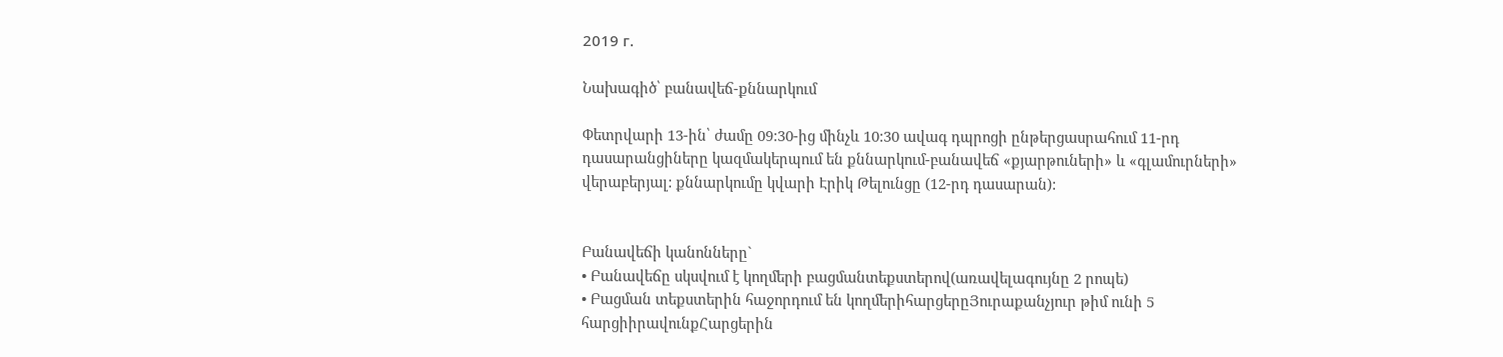2019 г.

Նախագիծ՝ բանավեճ-քննարկում

Փետրվարի 13-ին՝ ժամը 09:30-ից մինչև 10:30 ավագ դպրոցի ընթերցասրահում 11-րդ դասարանցիները կազմակերպում են քննարկում-բանավեճ «քյարթուների» և «գլամուրների» վերաբերյալ: քննարկումը կվարի Էրիկ Թելունցը (12-րդ դասարան):


Բանավեճի կանոնները`
• Բանավեճը սկսվում է կողմերի բացմանտեքստերով(առավելագույնը 2 րոպե)
• Բացման տեքստերին հաջորդում են կողմերիհարցերըՅուրաքանչյուր թիմ ունի 5 հարցիիրավունքՀարցերին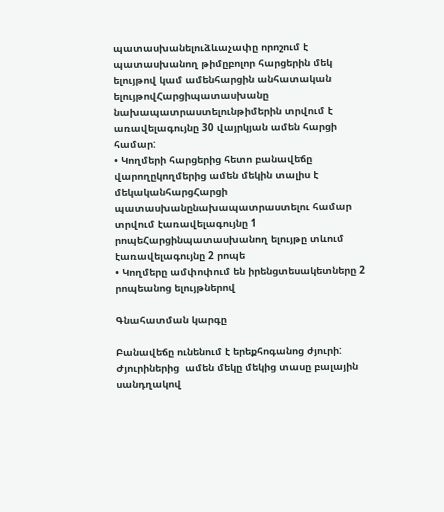պատասխանելուձևաչափը որոշում է պատասխանող թիմըբոլոր հարցերին մեկ ելույթով կամ ամենհարցին անհատական ելույթովՀարցիպատասխանը նախապատրաստելունթիմերին տրվում է առավելագույնը 30 վայրկյան ամեն հարցի համար:
• Կողմերի հարցերից հետո բանավեճը վարողըկողմերից ամեն մեկին տալիս է մեկականհարցՀարցի պատասխանընախապատրաստելու համար տրվում էառավելագույնը 1 րոպեՀարցինպատասխանող ելույթը տևում  էառավելագույնը 2 րոպե
• Կողմերը ամփոփում են իրենցտեսակետները 2 րոպեանոց ելույթներով

Գնահատման կարգը

Բանավեճը ունենում է երեքհոգանոց ժյուրի: Ժյուրիներից  ամեն մեկը մեկից տասը բալային սանդղակով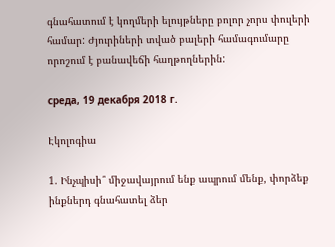գնահատում է կողմերի ելույթները բոլոր չորս փուլերի համար: Ժյուրիների տված բալերի համագումարը որոշում է բանավեճի հաղթողներին:

среда, 19 декабря 2018 г.

Էկոլոգիա

1. Ինչպիսի՞ միջավայրում ենք ապրում մենք, փորձեք ինքներդ գնահատել ձեր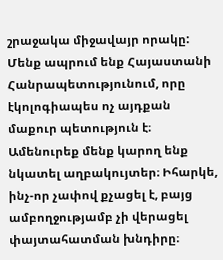շրաջակա միջավայր որակը:
Մենք ապրում ենք Հայաստանի Հանրապետությունում, որը էկոլոգիապես ոչ այդքան մաքուր պետություն է։ Ամենուրեք մենք կարող ենք նկատել աղբակույտեր։ Իհարկե, ինչ-որ չափով քչացել է, բայց ամբողջությամբ չի վերացել փայտահատման խնդիրը։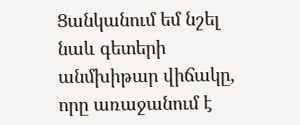Ցանկանում եմ նշել նաև գետերի անմխիթար վիճակը, որը առաջանում է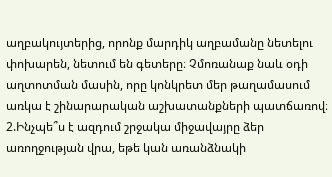աղբակույտերից, որոնք մարդիկ աղբամանը նետելու փոխարեն, նետում են գետերը։ Չմոռանաք նաև օդի աղտոտման մասին, որը կոնկրետ մեր թաղամասում առկա է շինարարական աշխատանքների պատճառով։
2.Ինչպե՞ս է ազդում շրջակա միջավայրը ձեր առողջության վրա, եթե կան առանձնակի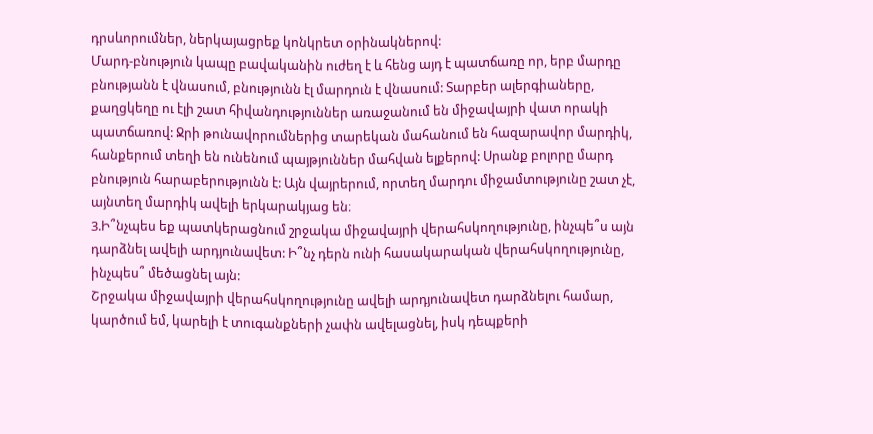դրսևորումներ, ներկայացրեք կոնկրետ օրինակներով:
Մարդ-բնություն կապը բավականին ուժեղ է և հենց այդ է պատճառը որ, երբ մարդը բնությանն է վնասում, բնությունն էլ մարդուն է վնասում: Տարբեր ալերգիաները, քաղցկեղը ու էլի շատ հիվանդություններ առաջանում են միջավայրի վատ որակի պատճառով: Ջրի թունավորումներից տարեկան մահանում են հազարավոր մարդիկ, հանքերում տեղի են ունենում պայթյուններ մահվան ելքերով: Սրանք բոլորը մարդ բնություն հարաբերությունն է: Այն վայրերում, որտեղ մարդու միջամտությունը շատ չէ, այնտեղ մարդիկ ավելի երկարակյաց են։
3.Ի՞նչպես եք պատկերացնում շրջակա միջավայրի վերահսկողությունը, ինչպե՞ս այն դարձնել ավելի արդյունավետ: Ի՞նչ դերն ունի հասակարական վերահսկողությունը, ինչպես՞ մեծացնել այն:
Շրջակա միջավայրի վերահսկողությունը ավելի արդյունավետ դարձնելու համար, կարծում եմ, կարելի է տուգանքների չափն ավելացնել, իսկ դեպքերի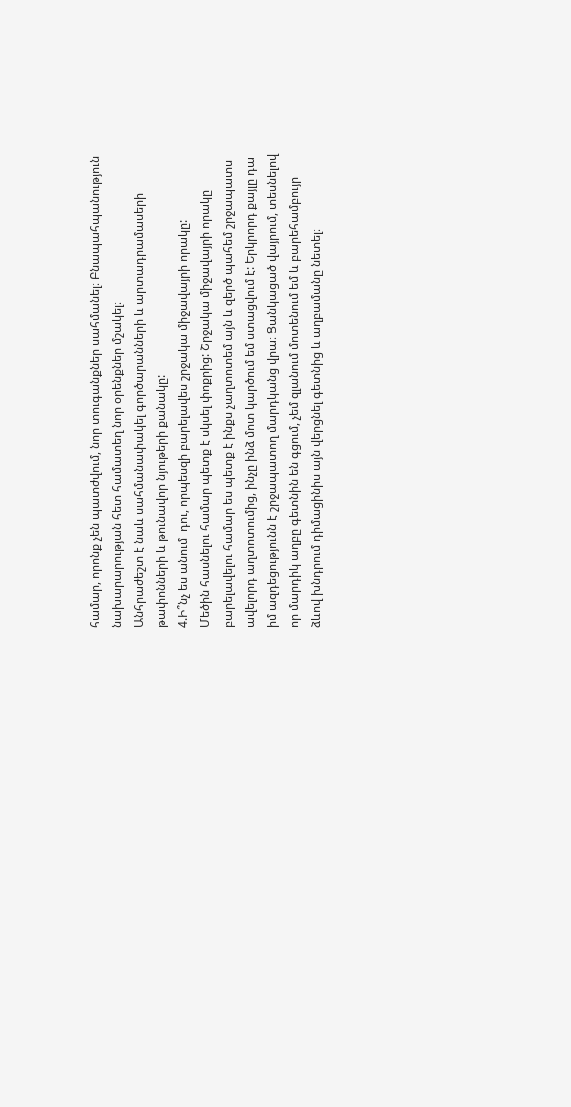համար, որոնք չեն պատժվում, նոր տուգանքներ սահմանել։ Բնապահպանություն նախարարության հետ համատեղ նոր օրենքներ մշակել։
Անհրաժեշտ է նաև սահմանափակել գործարանների և արտադրամասերի թափոնների և թունավոր նյութերի քանակը:
4.Ի՞նչ ես անում  դու, որպեսզի բարելավես շրջակա միջավայրի որակը:
Մեծին հասնելու համար պետք է սկսել փոքրից: Շրջակա միջավայրի որակը բարելավելու համար ես պետք է ինքս չաղտոտեմ այն և զերծ պահեմ շրջապատս ավելորդ աղտոտումից, ինչը ինձ մոտ կարծում եմ ստացվում է: Երկրորդ քայլը դա իմ ազդեցությունն է շրջապատող մարդկանց վրա։ Ցանկացած վայրում, տեսնելով որ մարդիկ աղբը գետնին են գցում, չեմ զլանում մոտենում եմ և բարեհամբույր ձևով խնդրում դիմացինիս այն վերցնել գետնից և աղբամանը նետել։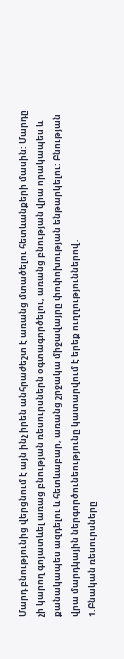Մարդ բնությունից վերցնում է այն ինչ իրեն անհրաժեշտ է առանց մտածելու հետևանքերի մասին: Մարդը չի կարող գոյատևել առաց բնության ռեսուրսներն օգտագործելու, առանց բնության վրա որակապես և քանակապես ազդելու և հետևաբար, առանց շրջակա միջավայրը փոփոխության ենթարկելու: Բնության վրա մարդկային ներգործունեությունը կատարվում է երեք ուղղություններով․
1.Բնական ռեսուրսները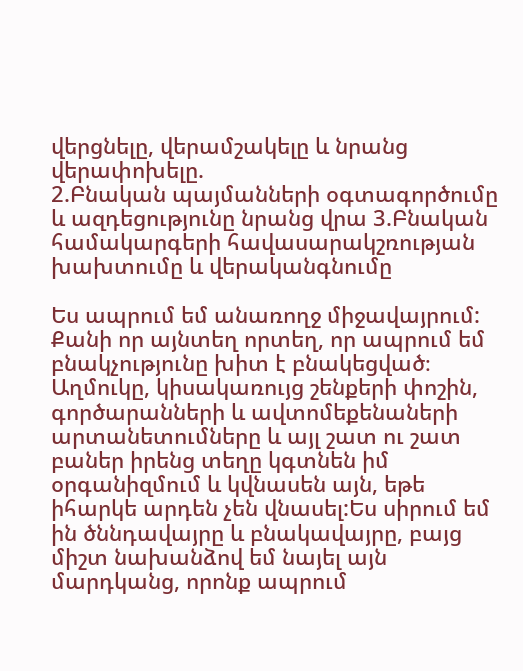վերցնելը, վերամշակելը և նրանց վերափոխելը.
2.Բնական պայմանների օգտագործումը և ազդեցությունը նրանց վրա 3.Բնական համակարգերի հավասարակշռության խախտումը և վերականգնումը

Ես ապրում եմ անառողջ միջավայրում: Քանի որ այնտեղ որտեղ, որ ապրում եմ բնակչությունը խիտ է բնակեցված։ Աղմուկը, կիսակառույց շենքերի փոշին, գործարանների և ավտոմեքենաների արտանետումները և այլ շատ ու շատ բաներ իրենց տեղը կգտնեն իմ օրգանիզմում և կվնասեն այն, եթե իհարկե արդեն չեն վնասել:Ես սիրում եմ ին ծննդավայրը և բնակավայրը, բայց միշտ նախանձով եմ նայել այն մարդկանց, որոնք ապրում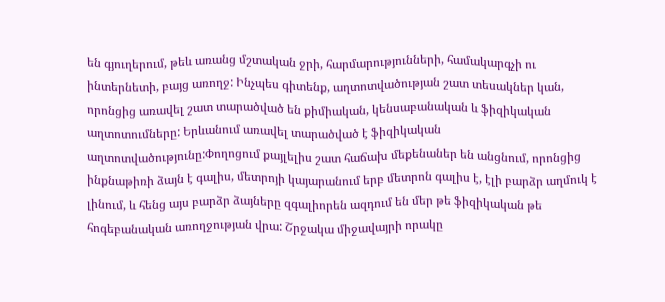են գյուղերում, թեև առանց մշտական ջրի, հարմարությունների, համակարգչի ու ինտերնետի, բայց առողջ: Ինչպես գիտենք, աղտոտվածության շատ տեսակներ կան, որոնցից առավել շատ տարածված են քիմիական, կենսաբանական և ֆիզիկական աղտոտումները: Երևանում առավել տարածված է ֆիզիկական աղտոտվածությունը:Փողոցում քայլելիս շատ հաճախ մեքենաներ են անցնում, որոնցից ինքնաթիռի ձայն է գալիս, մետրոյի կայարանում երբ մետրոն գալիս է, էլի բարձր աղմուկ է լինում, և հենց այս բարձր ձայները զգալիորեն ազդում են մեր թե ֆիզիկական թե հոգեբանական առողջության վրա: Շրջակա միջավայրի որակը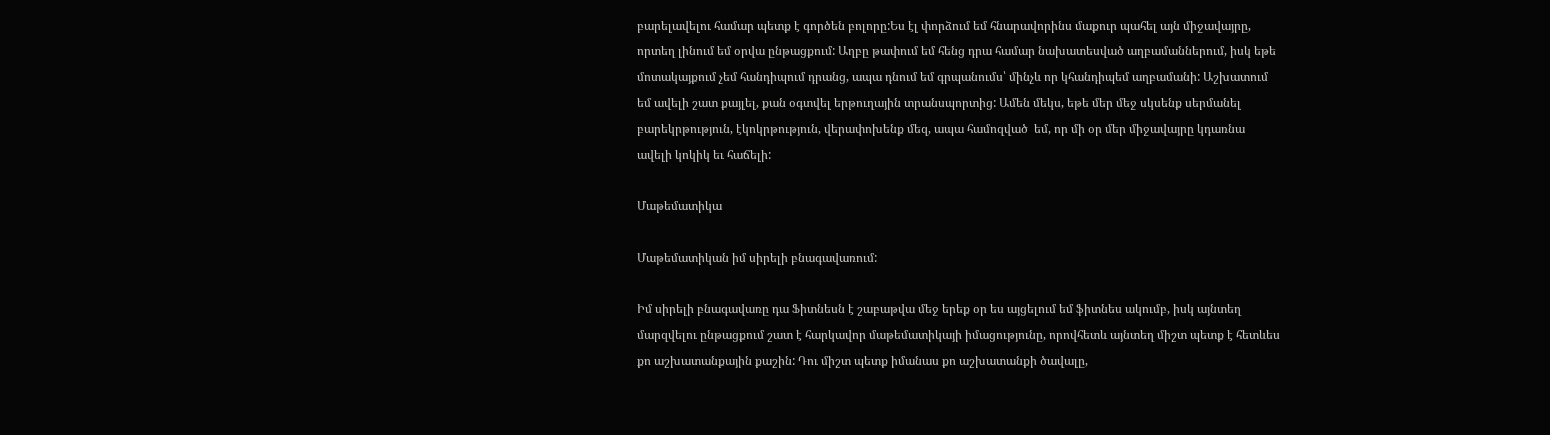բարելավելու համար պետք է գործեն բոլորը:Ես էլ փորձում եմ հնարավորինս մաքուր պահել այն միջավայրը, որտեղ լինում եմ օրվա ընթացքում: Աղբը թափում եմ հենց դրա համար նախատեսված աղբամաններում, իսկ եթե մոտակայքում չեմ հանդիպում դրանց, ապա դնում եմ գրպանումս՝ մինչև որ կհանդիպեմ աղբամանի: Աշխատում եմ ավելի շատ քայլել, քան օգտվել երթուղային տրանսպորտից: Ամեն մեկս, եթե մեր մեջ սկսենք սերմանել բարեկրթություն, էկոկրթություն, վերափոխենք մեզ, ապա համոզված  եմ, որ մի օր մեր միջավայրը կդառնա ավելի կոկիկ եւ հաճելի:

Մաթեմատիկա

Մաթեմատիկան իմ սիրելի բնագավառում:

Իմ սիրելի բնագավառը դա Ֆիտնեսն է շաբաթվա մեջ երեք օր ես այցելում եմ ֆիտնես ակումբ, իսկ այնտեղ մարզվելու ընթացքում շատ է հարկավոր մաթեմատիկայի իմացությունը, որովհետև այնտեղ միշտ պետք է հետևես քո աշխատանքային քաշին: Դու միշտ պետք իմանաս քո աշխատանքի ծավալը,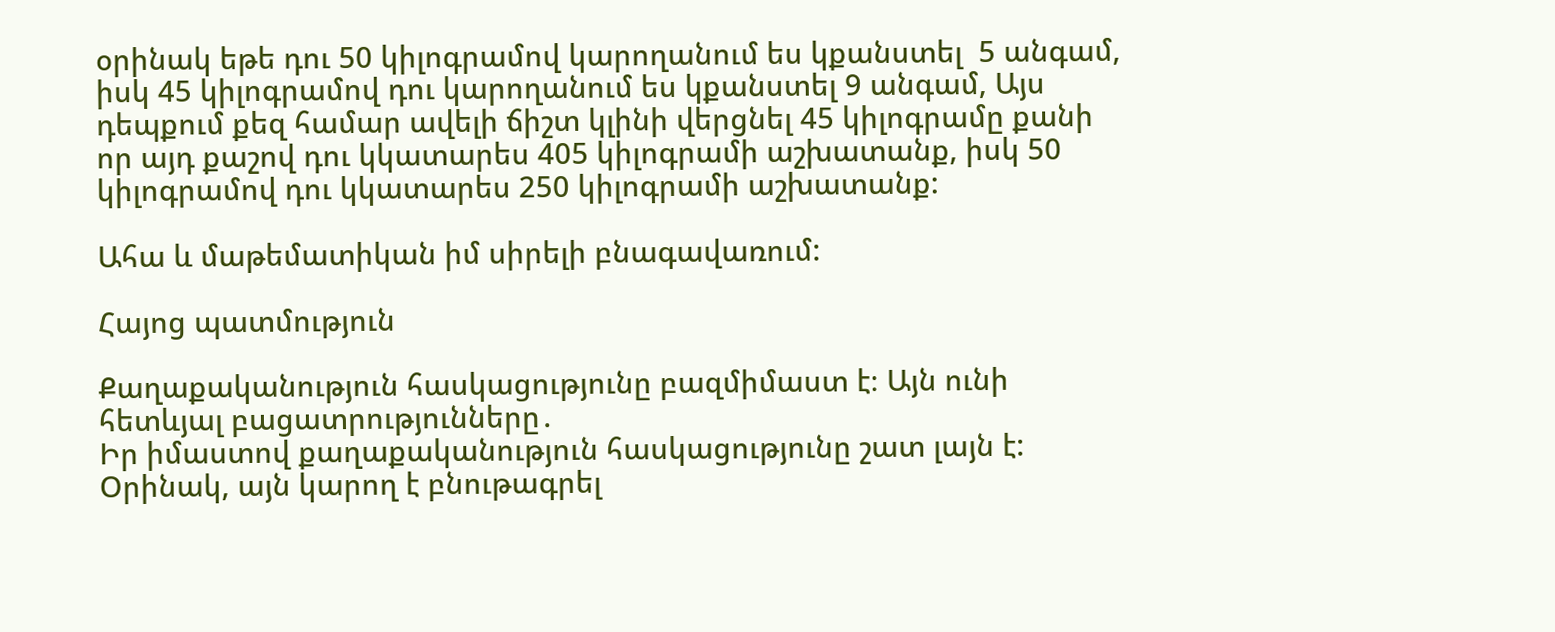օրինակ եթե դու 50 կիլոգրամով կարողանում ես կքանստել  5 անգամ, իսկ 45 կիլոգրամով դու կարողանում ես կքանստել 9 անգամ, Այս դեպքում քեզ համար ավելի ճիշտ կլինի վերցնել 45 կիլոգրամը քանի որ այդ քաշով դու կկատարես 405 կիլոգրամի աշխատանք, իսկ 50 կիլոգրամով դու կկատարես 250 կիլոգրամի աշխատանք:

Ահա և մաթեմատիկան իմ սիրելի բնագավառում:

Հայոց պատմություն

Քաղաքականություն հասկացությունը բազմիմաստ է։ Այն ունի հետևյալ բացատրությունները․
Իր իմաստով քաղաքականություն հասկացությունը շատ լայն է: Օրինակ, այն կարող է բնութագրել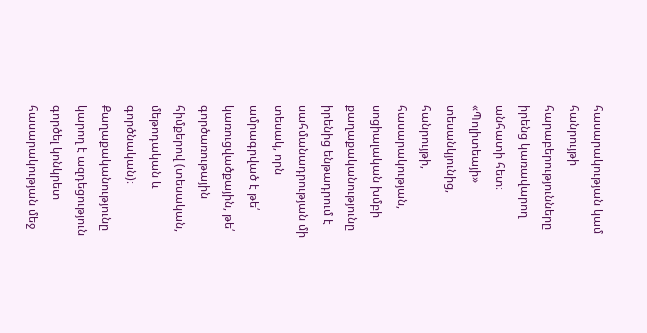հասարակության կամ հանրույթի հարաբերությունները իրենց կառավարող անհատի հետ։
«Պոլիտեայի» տեսանկյունից, հանրույթի, հասարակության, սոցիալական խմբի քաղաքականությունը իրենից ենթադրում է սահմանադրության մի տեսակ, որն ամրագրված է թե՛ կառուցվածքային, թե՛ գործառութային հիմքերով (տեսական, մեթոդական և գործնական)։ Քաղաքականությունը կարող է ազդեցություն գործել կոնկրետ հասարակության մեջ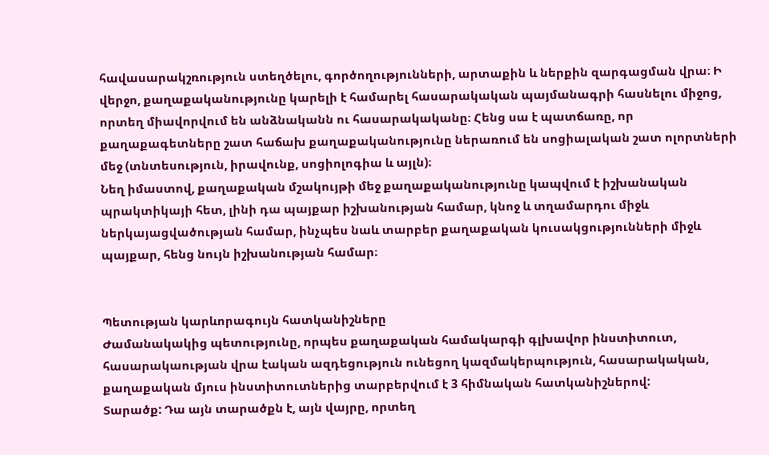հավասարակշռություն ստեղծելու, գործողությունների, արտաքին և ներքին զարգացման վրա։ Ի վերջո, քաղաքականությունը կարելի է համարել հասարակական պայմանագրի հասնելու միջոց, որտեղ միավորվում են անձնականն ու հասարակականը։ Հենց սա է պատճառը, որ քաղաքագետները շատ հաճախ քաղաքականությունը ներառում են սոցիալական շատ ոլորտների մեջ (տնտեսություն, իրավունք, սոցիոլոգիա և այլն)։
Նեղ իմաստով, քաղաքական մշակույթի մեջ քաղաքականությունը կապվում է իշխանական պրակտիկայի հետ, լինի դա պայքար իշխանության համար, կնոջ և տղամարդու միջև ներկայացվածության համար, ինչպես նաև տարբեր քաղաքական կուսակցությունների միջև պայքար, հենց նույն իշխանության համար։


Պետության կարևորագույն հատկանիշները
Ժամանակակից պետությունը, որպես քաղաքական համակարգի գլխավոր ինստիտուտ, հասարակաության վրա էական ազդեցություն ունեցող կազմակերպություն, հասարակական, քաղաքական մյուս ինստիտուտներից տարբերվում է 3 հիմնական հատկանիշներով:
Տարածք: Դա այն տարածքն է, այն վայրը, որտեղ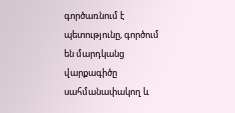գործառնում է պետությունը, գործում են մարդկանց վարքագիծը սահմանափակող և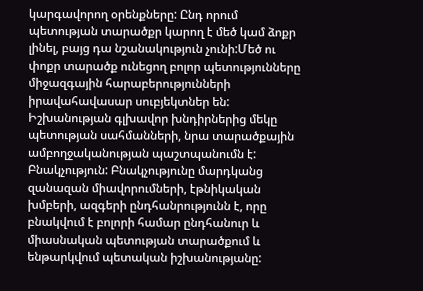կարգավորող օրենքները: Ընդ որում պետության տարածքր կարող է մեծ կամ ձոքր լինել, բայց դա նշանակություն չունի:Մեծ ու փոքր տարածք ունեցող բոլոր պետությունները միջազգային հարաբերությունների իրավահավասար սուբյեկտներ են: Իշխանության գլխավոր խնդիրներից մեկը պետության սահմանների, նրա տարածքային ամբողջականության պաշտպանումն է:
Բնակչություն: Բնակչությունը մարդկանց զանազան միավորումների, էթնիկական խմբերի, ազգերի ընդհանրությունն է, որը բնակվում է բոլորի համար ընդհանուր և միասնական պետության տարածքում և ենթարկվում պետական իշխանությանը: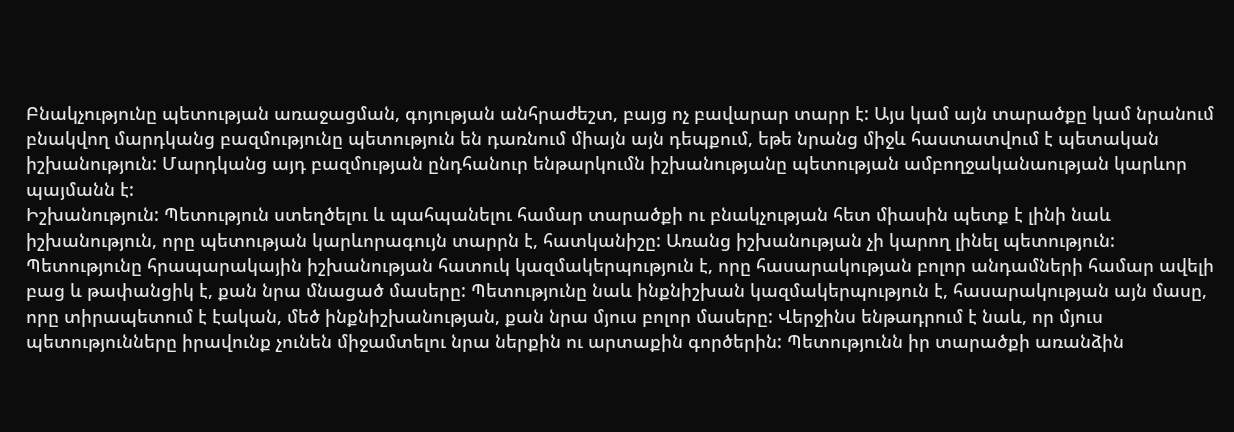Բնակչությունը պետության առաջացման, գոյության անհրաժեշտ, բայց ոչ բավարար տարր է: Այս կամ այն տարածքը կամ նրանում բնակվող մարդկանց բազմությունը պետություն են դառնում միայն այն դեպքում, եթե նրանց միջև հաստատվում է պետական իշխանություն: Մարդկանց այդ բազմության ընդհանուր ենթարկումն իշխանությանը պետության ամբողջականաության կարևոր պայմանն է:
Իշխանություն: Պետություն ստեղծելու և պահպանելու համար տարածքի ու բնակչության հետ միասին պետք է լինի նաև իշխանություն, որը պետության կարևորագույն տարրն է, հատկանիշը: Առանց իշխանության չի կարող լինել պետություն: Պետությունը հրապարակային իշխանության հատուկ կազմակերպություն է, որը հասարակության բոլոր անդամների համար ավելի բաց և թափանցիկ է, քան նրա մնացած մասերը: Պետությունը նաև ինքնիշխան կազմակերպություն է, հասարակության այն մասը, որը տիրապետում է էական, մեծ ինքնիշխանության, քան նրա մյուս բոլոր մասերը: Վերջինս ենթադրում է նաև, որ մյուս պետությունները իրավունք չունեն միջամտելու նրա ներքին ու արտաքին գործերին: Պետությունն իր տարածքի առանձին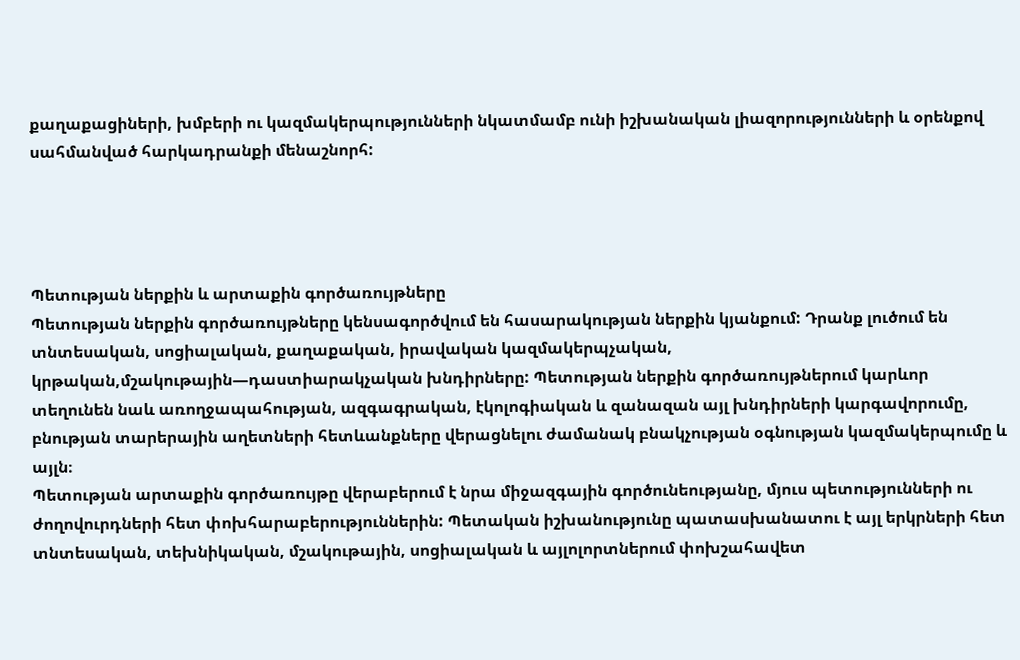քաղաքացիների, խմբերի ու կազմակերպությունների նկատմամբ ունի իշխանական լիազորությունների և օրենքով սահմանված հարկադրանքի մենաշնորհ:




Պետության ներքին և արտաքին գործառույթները
Պետության ներքին գործառույթները կենսագործվում են հասարակության ներքին կյանքում: Դրանք լուծում են տնտեսական, սոցիալական, քաղաքական, իրավական կազմակերպչական, կրթական,մշակութային—դաստիարակչական խնդիրները: Պետության ներքին գործառույթներում կարևոր տեղունեն նաև առողջապահության, ազգագրական, էկոլոգիական և զանազան այլ խնդիրների կարգավորումը, բնության տարերային աղետների հետևանքները վերացնելու ժամանակ բնակչության օգնության կազմակերպումը և այլն։
Պետության արտաքին գործառույթը վերաբերում է նրա միջազգային գործունեությանը, մյուս պետությունների ու ժողովուրդների հետ փոխհարաբերություններին: Պետական իշխանությունը պատասխանատու է այլ երկրների հետ տնտեսական, տեխնիկական, մշակութային, սոցիալական և այլոլորտներում փոխշահավետ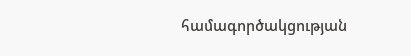համագործակցության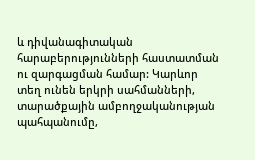և դիվանագիտական հարաբերությունների հաստատման ու զարգացման համար: Կարևոր տեղ ունեն երկրի սահմանների, տարածքային ամբողջականության պահպանումը,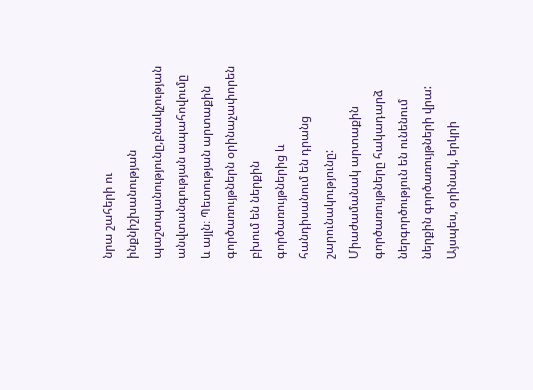նրա շահերի ու ինքնիշխանության պաշտպանությունը,բնակչության անվտանգության ապահովումը և այլն։ Պետության արտաքին գործառույթներն օրինաչափորեն բխում են ներքին գործառույթներից և հանդիսանում են դրանց շարունակությունը: Միաժամանակ արտաքին գործառույթները հակադարձ ներգործություն են ունենում ներքին գործառույթների վրա: Այսպես, օրինակ, երկրի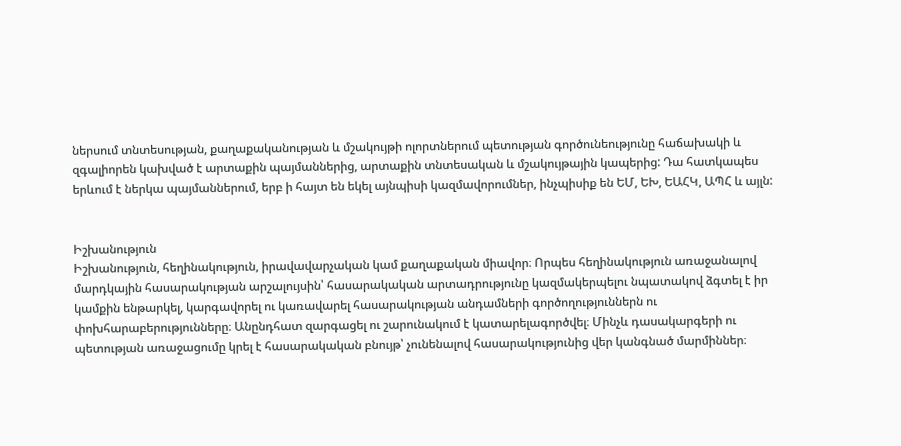ներսում տնտեսության, քաղաքականության և մշակույթի ոլորտներում պետության գործունեությունը հաճախակի և զգալիորեն կախված է արտաքին պայմաններից, արտաքին տնտեսական և մշակույթային կապերից: Դա հատկապես երևում է ներկա պայմաններում, երբ ի հայտ են եկել այնպիսի կազմավորումներ, ինչպիսիք են ԵՄ, ԵԽ, ԵԱՀԿ, ԱՊՀ և այլն:


Իշխանություն
Իշխանություն, հեղինակություն, իրավավարչական կամ քաղաքական միավոր։ Որպես հեղինակություն առաջանալով մարդկային հասարակության արշալույսին՝ հասարակական արտադրությունը կազմակերպելու նպատակով ձգտել է իր կամքին ենթարկել, կարգավորել ու կառավարել հասարակության անդամների գործողություններն ու փոխհարաբերությունները։ Անընդհատ զարգացել ու շարունակում է կատարելագործվել։ Մինչև դասակարգերի ու պետության առաջացումը կրել է հասարակական բնույթ՝ չունենալով հասարակությունից վեր կանգնած մարմիններ։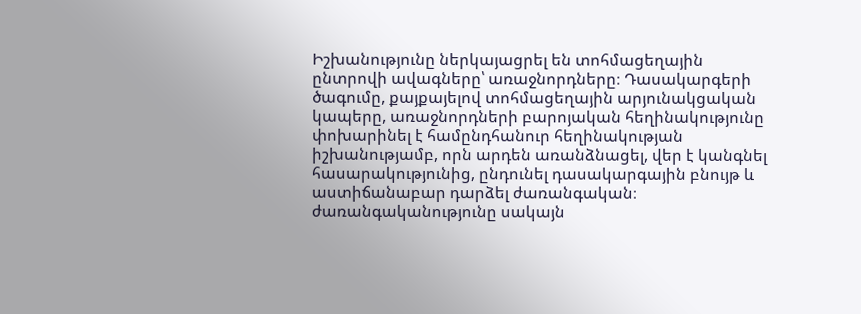Իշխանությունը ներկայացրել են տոհմացեղային ընտրովի ավագները՝ առաջնորդները։ Դասակարգերի ծագումը, քայքայելով տոհմացեղային արյունակցական կապերը, առաջնորդների բարոյական հեղինակությունը փոխարինել է համընդհանուր հեղինակության իշխանությամբ, որն արդեն առանձնացել, վեր է կանգնել հասարակությունից, ընդունել դասակարգային բնույթ և աստիճանաբար դարձել ժառանգական։ ժառանգականությունը սակայն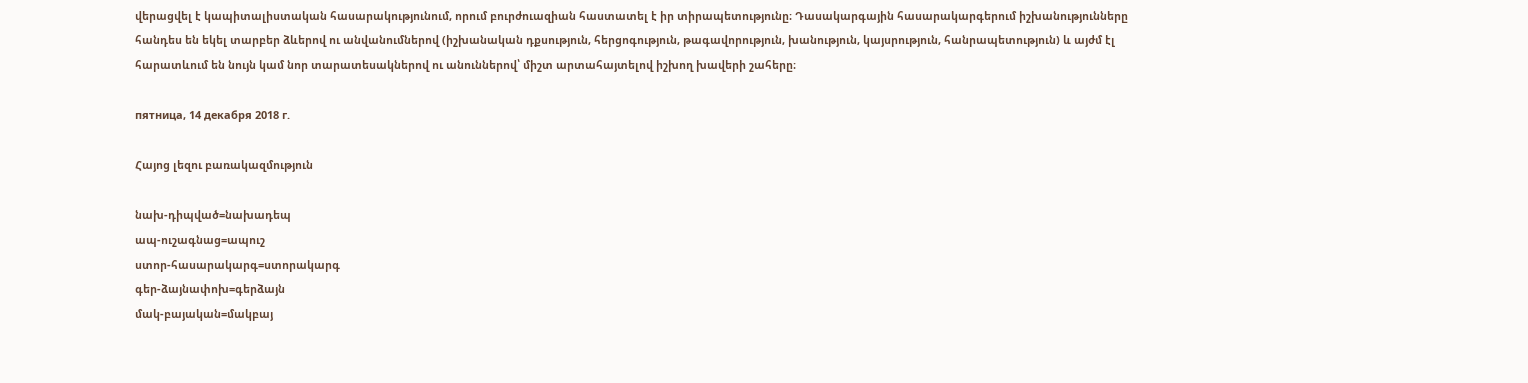վերացվել է կապիտալիստական հասարակությունում, որում բուրժուազիան հաստատել է իր տիրապետությունը։ Դասակարգային հասարակարգերում իշխանությունները հանդես են եկել տարբեր ձևերով ու անվանումներով (իշխանական դքսություն, հերցոգություն, թագավորություն, խանություն, կայսրություն, հանրապետություն) և այժմ էլ հարատևում են նույն կամ նոր տարատեսակներով ու անուններով՝ միշտ արտահայտելով իշխող խավերի շահերը։

пятница, 14 декабря 2018 г.

Հայոց լեզու բառակազմություն

նախ-դիպված=նախադեպ
ապ-ուշագնաց=ապուշ
ստոր-հասարակարգ=ստորակարգ
գեր-ձայնափոխ=գերձայն
մակ-բայական=մակբայ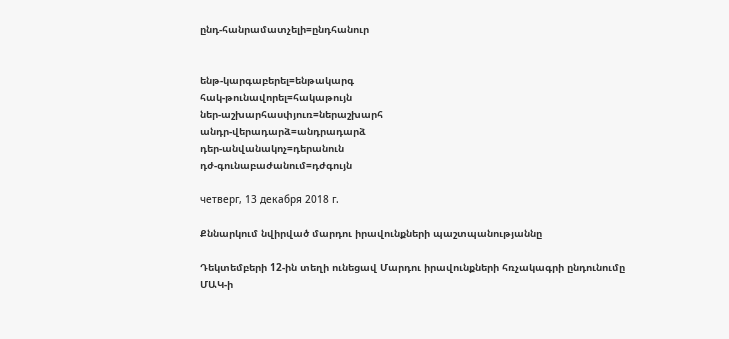ընդ-հանրամատչելի=ընդհանուր


ենթ-կարգաբերել=ենթակարգ
հակ-թունավորել=հակաթույն
ներ-աշխարհասփյուռ=ներաշխարհ
անդր-վերադարձ=անդրադարձ
դեր-անվանակոչ=դերանուն
դժ-գունաբաժանում=դժգույն

четверг, 13 декабря 2018 г.

Քննարկում նվիրված մարդու իրավունքների պաշտպանությաննը

Դեկտեմբերի 12-ին տեղի ունեցավ Մարդու իրավունքների հռչակագրի ընդունումը ՄԱԿ-ի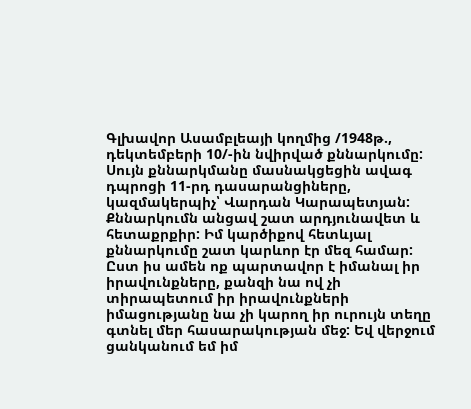Գլխավոր Ասամբլեայի կողմից /1948թ., դեկտեմբերի 10/-ին նվիրված քննարկումը: Սույն քննարկմանը մասնակցեցին ավագ դպրոցի 11-րդ դասարանցիները, կազմակերպիչ՝ Վարդան Կարապետյան: Քննարկումն անցավ շատ արդյունավետ և հետաքրքիր: Իմ կարծիքով հետևյալ քննարկումը շատ կարևոր էր մեզ համար: Ըստ իս ամեն ոք պարտավոր է իմանալ իր իրավունքները, քանզի նա ով չի տիրապետում իր իրավունքների իմացությանը նա չի կարող իր ուրույն տեղը գտնել մեր հասարակության մեջ: Եվ վերջում ցանկանում եմ իմ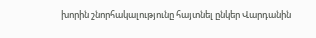խորին շնորհակալությունը հայտնել ընկեր Վարդանին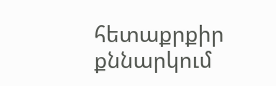հետաքրքիր քննարկում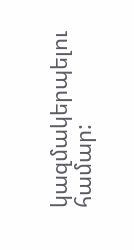կազմակերպելու համար: